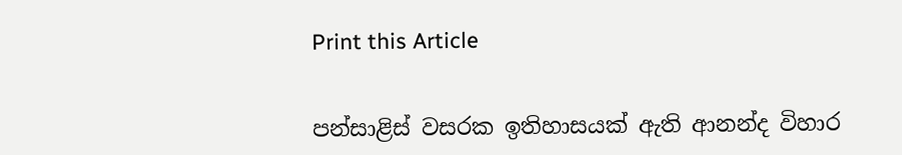Print this Article


පන්සාළිස් වසරක ඉතිහාසයක් ඇති ආනන්ද විහාර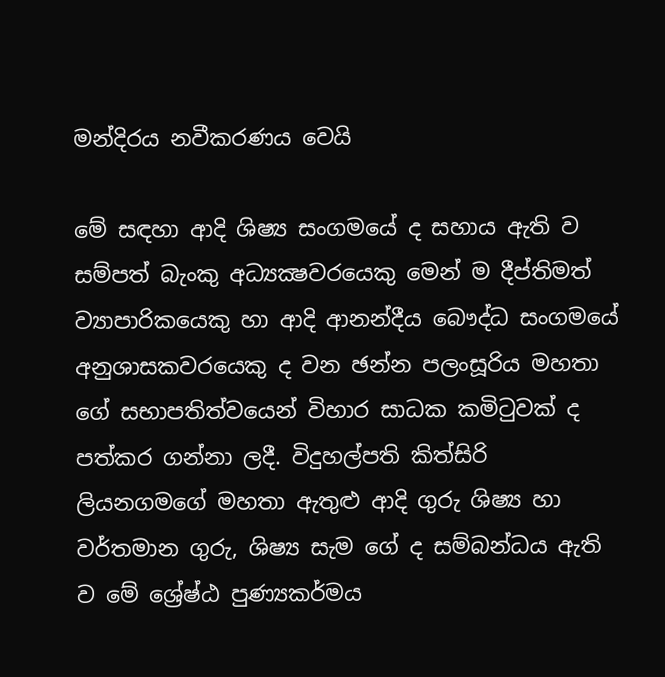මන්දිරය නවීකරණය වෙයි

මේ සඳහා ආදි ශිෂ්‍ය සංගමයේ ද සහාය ඇති ව සම්පත් බැංකු අධ්‍යක්‍ෂවරයෙකු මෙන් ම දීප්තිමත් ව්‍යාපාරිකයෙකු හා ආදි ආනන්දීය බෞද්ධ සංගමයේ අනුශාසකවරයෙකු ද වන ඡන්න පලංසූරිය මහතා ගේ සභාපතිත්වයෙන් විහාර සාධක කමිටුවක් ද පත්කර ගන්නා ලදී. විදුහල්පති කිත්සිරි ලියනගමගේ මහතා ඇතුළු ආදි ගුරු ශිෂ්‍ය හා වර්තමාන ගුරු, ශිෂ්‍ය සැම ගේ ද සම්බන්ධය ඇති ව මේ ශ්‍රේෂ්ඨ පුණ්‍යකර්මය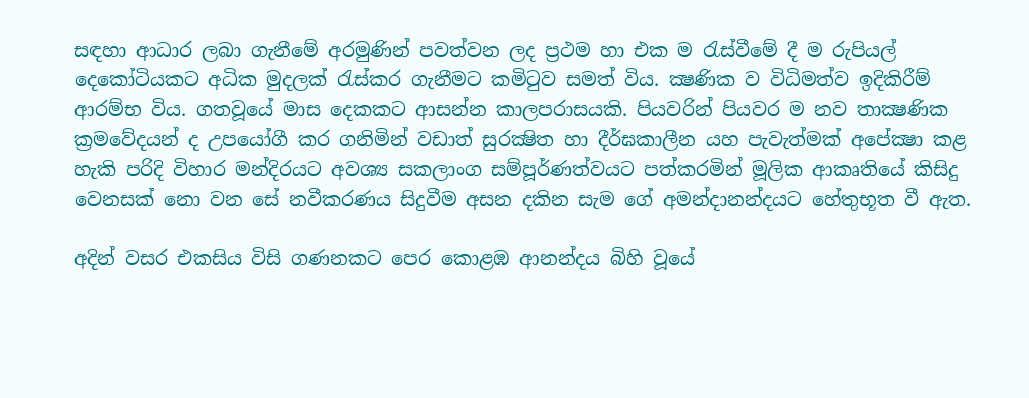සඳහා ආධාර ලබා ගැනීමේ අරමුණින් පවත්වන ලද ප්‍රථම හා එක ම රැස්වීමේ දී ම රුපියල් දෙකෝටියකට අධික මුදලක් රැස්කර ගැනීමට කමිටුව සමත් විය. ක්‍ෂණික ව විධිමත්ව ඉදිකිරීම් ආරම්භ විය. ගතවූයේ මාස දෙකකට ආසන්න කාලපරාසයකි. පියවරින් පියවර ම නව තාක්‍ෂණික ක්‍රමවේදයන් ද උපයෝගී කර ගනිමින් වඩාත් සුරක්‍ෂිත හා දීර්ඝකාලීන යහ පැවැත්මක් අපේක්‍ෂා කළ හැකි පරිදි විහාර මන්දිරයට අවශ්‍ය සකලාංග සම්පූර්ණත්වයට පත්කරමින් මූලික ආකෘතියේ කිසිදු වෙනසක් නො වන සේ නවීකරණය සිදුවීම අසන දකින සැම ගේ අමන්දානන්දයට හේතුභූත වී ඇත.

අදින් වසර එකසිය විසි ගණනකට පෙර කොළඹ ආනන්දය බිහි වූයේ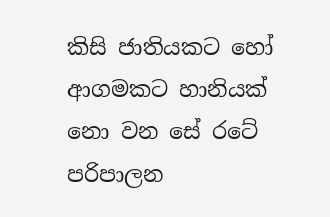කිසි ජාතියකට හෝ ආගමකට හානියක් නො වන සේ රටේ පරිපාලන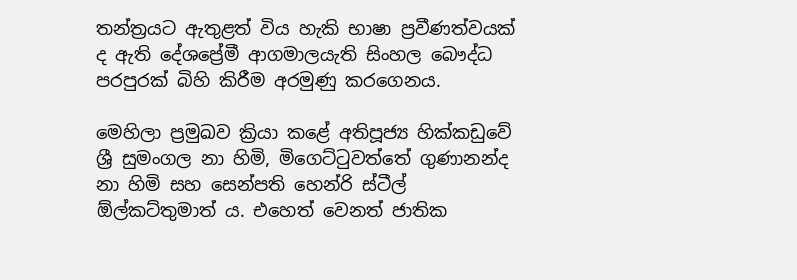තන්ත්‍රයට ඇතුළත් විය හැකි භාෂා ප්‍රවීණත්වයක් ද ඇති දේශප්‍රේමී ආගමාලයැති සිංහල බෞද්ධ පරපුරක් බිහි කිරීම අරමුණු කරගෙනය.

මෙහිලා ප්‍රමුඛව ක්‍රියා කළේ අතිපූජ්‍ය හික්කඩුවේ ශ්‍රී සුමංගල නා හිමි, මිගෙට්ටුවත්තේ ගුණානන්ද නා හිමි සහ සෙන්පති හෙන්රි ස්ටීල් ඕල්කට්තුමාත් ය. එහෙත් වෙනත් ජාතික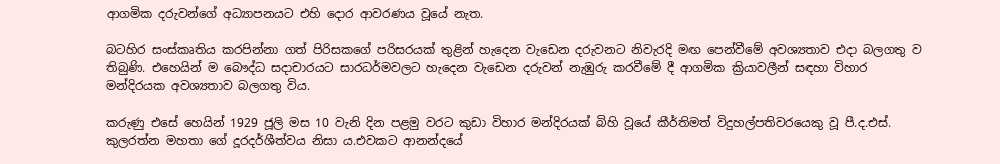ආගමික දරුවන්ගේ අධ්‍යාපනයට එහි දොර ආවරණය වූයේ නැත.

බටහිර සංස්කෘතිය කරපින්නා ගත් පිරිසකගේ පරිසරයක් තුළින් හැදෙන වැඩෙන දරුවනට නිවැරදි මඟ පෙන්වීමේ අවශ්‍යතාව එදා බලගතු ව තිබුණි. එහෙයින් ම බෞද්ධ සදාචාරයට සාරධර්මවලට හැදෙන වැඩෙන දරුවන් නැඹුරු කරවීමේ දී ආගමික ක්‍රියාවලීන් සඳහා විහාර මන්දිරයක අවශ්‍යතාව බලගතු විය.

කරුණු එසේ හෙයින් 1929 ජූලි මස 10 වැනි දින පළමු වරට කුඩා විහාර මන්දිරයක් බිහි වූයේ කීර්තිමත් විදුහල්පතිවරයෙකු වූ පී.ද.එස්. කුලරත්න මහතා ගේ දූරදර්ශීත්වය නිසා ය.එවකට ආනන්දයේ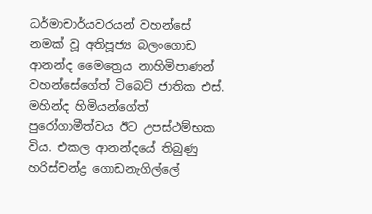ධර්මාචාර්යවරයන් වහන්සේ නමක් වූ අතිපූජ්‍ය බලංගොඩ ආනන්ද මෛත්‍රෙය නාහිමිපාණන් වහන්සේගේත් ටිබෙට් ජාතික එස්. මහින්ද හිමියන්ගේත් පුරෝගාමීත්වය ඊට උපස්ථම්භක විය. එකල ආනන්දයේ තිබුණු හරිස්චන්ද්‍ර ගොඩනැගිල්ලේ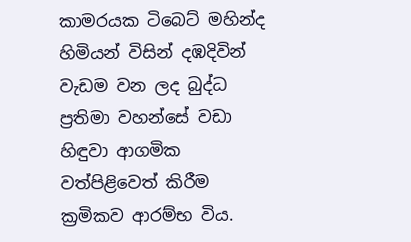කාමරයක ටිබෙට් මහින්ද හිමියන් විසින් දඹදිවින් වැඩම වන ලද බුද්ධ ප්‍රතිමා වහන්සේ වඩා හිඳුවා ආගමික වත්පිළිවෙත් කිරීම ක්‍රමිකව ආරම්භ විය.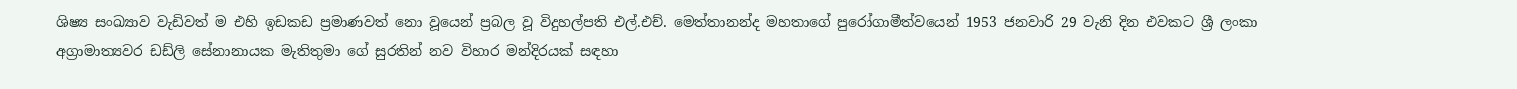ශිෂ්‍ය සංඛ්‍යාව වැඩිවත් ම එහි ඉඩකඩ ප්‍රමාණවත් නො වූයෙන් ප්‍රබල වූ විදුහල්පති එල්.එච්. මෙත්තානන්ද මහතාගේ පුරෝගාමීත්වයෙන් 1953 ජනවාරි 29 වැනි දින එවකට ශ්‍රී ලංකා අග්‍රාමාත්‍යවර ඩඩ්ලි සේනානායක මැතිතුමා ගේ සුරතින් නව විහාර මන්දිරයක් සඳහා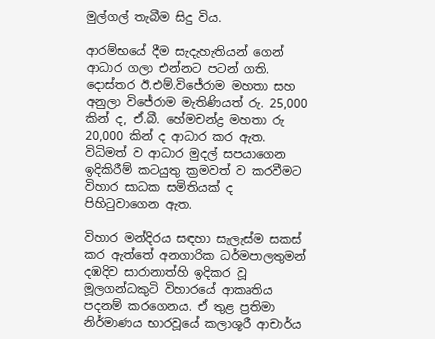මුල්ගල් තැබීම සිදු විය.

ආරම්භයේ දීම සැදැහැතියන් ගෙන් ආධාර ගලා එන්නට පටන් ගති. දොස්තර ඊ.එම්.විජේරාම මහතා සහ අනුලා විජේරාම මැතිණියත් රු. 25,000 කින් ද, ඒ.බී. හේමචන්ද්‍ර මහතා රු 20,000 කින් ද ආධාර කර ඇත. විධිමත් ව ආධාර මුදල් සපයාගෙන ඉදිකිරීම් කටයුතු ක්‍රමවත් ව කරවීමට විහාර සාධක සමිතියක් ද පිහිටුවාගෙන ඇත.

විහාර මන්දිරය සඳහා සැලැස්ම සකස් කර ඇත්තේ අනගාරික ධර්මපාලතුමන් දඹදිව සාරානාත්හි ඉදිකර වූ මූලගන්ධකුටි විහාරයේ ආකෘතිය පදනම් කරගෙනය. ඒ තුළ ප්‍රතිමා නිර්මාණය භාරවූයේ කලාශූරී ආචාර්ය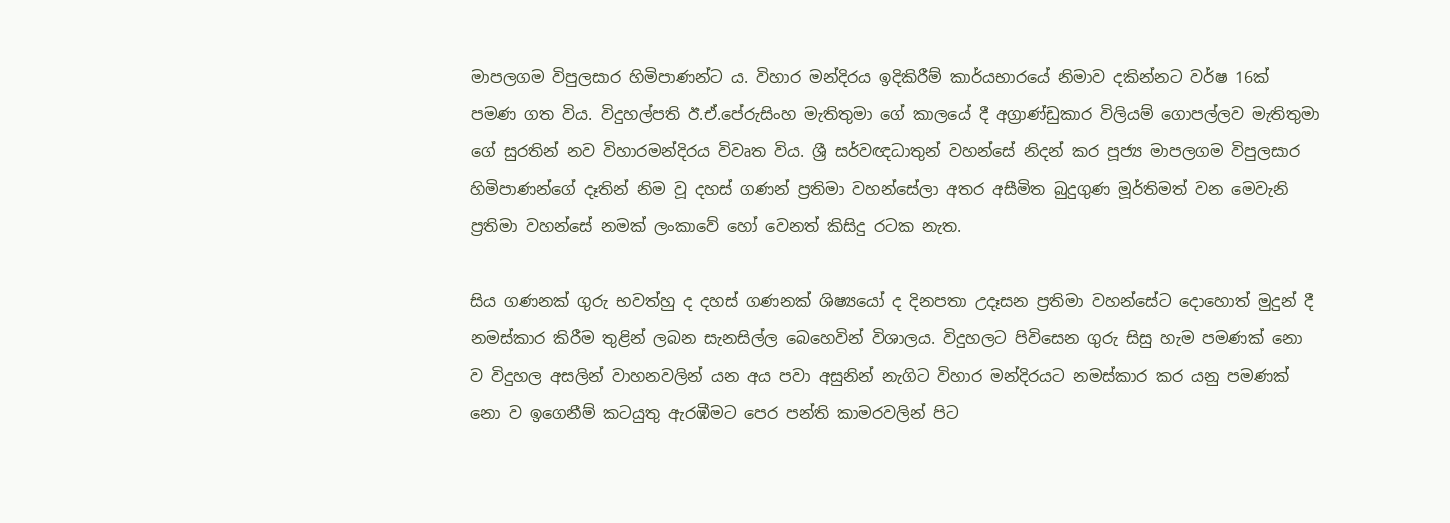මාපලගම විපුලසාර හිමිපාණන්ට ය. විහාර මන්දිරය ඉදිකිරීම් කාර්යභාරයේ නිමාව දකින්නට වර්ෂ 16ක් පමණ ගත විය. විදුහල්පති ඊ.ඒ.පේරුසිංහ මැතිතුමා ගේ කාලයේ දී අග්‍රාණ්ඩුකාර විලියම් ගොපල්ලව මැතිතුමා ගේ සුරතින් නව විහාරමන්දිරය විවෘත විය. ශ්‍රී සර්වඥධාතුන් වහන්සේ නිදන් කර පූජ්‍ය මාපලගම විපුලසාර හිමිපාණන්ගේ දෑතින් නිම වූ දහස් ගණන් ප්‍රතිමා වහන්සේලා අතර අසීමිත බුදුගුණ මූර්තිමත් වන මෙවැනි ප්‍රතිමා වහන්සේ නමක් ලංකාවේ හෝ වෙනත් කිසිදු රටක නැත.

සිය ගණනක් ගුරු භවත්හු ද දහස් ගණනක් ශිෂ්‍යයෝ ද දිනපතා උදෑසන ප්‍රතිමා වහන්සේට දොහොත් මුදුන් දී නමස්කාර කිරීම තුළින් ලබන සැනසිල්ල බෙහෙවින් විශාලය. විදුහලට පිවිසෙන ගුරු සිසු හැම පමණක් නො ව විදුහල අසලින් වාහනවලින් යන අය පවා අසුනින් නැගිට විහාර මන්දිරයට නමස්කාර කර යනු පමණක් නො ව ඉගෙනීම් කටයුතු ඇරඹීමට පෙර පන්ති කාමරවලින් පිට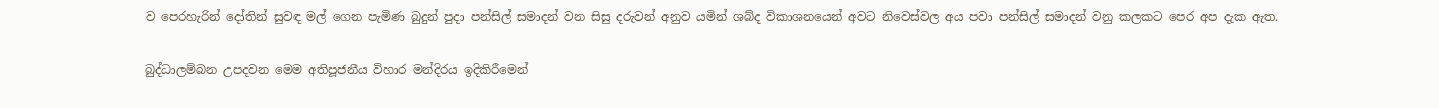ව පෙරහැරින් දෝතින් සුවඳ මල් ගෙන පැමිණ බුදුන් පුදා පන්සිල් සමාදන් වන සිසු දරුවන් අනුව යමින් ශබ්ද විකාශනයෙන් අවට නිවෙස්වල අය පවා පන්සිල් සමාදන් වනු කලකට පෙර අප දැක ඇත.

බුද්ධාලම්බන උපදවන මෙම අතිපූජනීය විහාර මන්දිරය ඉදිකිරීමෙන්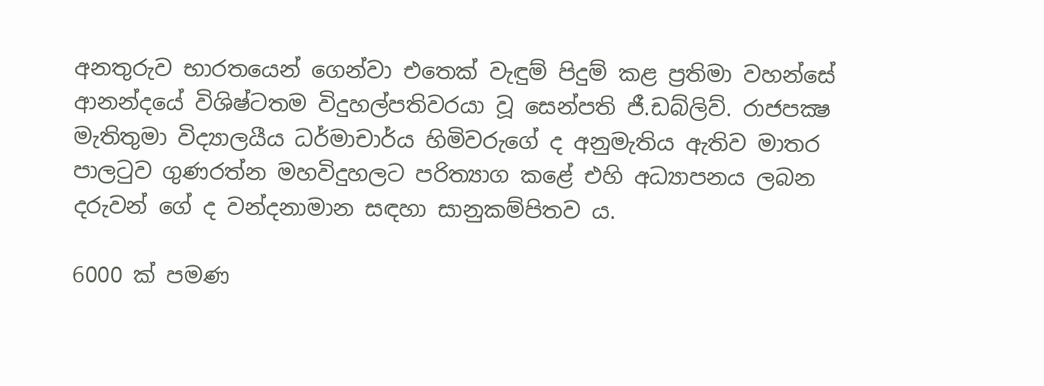අනතුරුව භාරතයෙන් ගෙන්වා එතෙක් වැඳුම් පිදුම් කළ ප්‍රතිමා වහන්සේ ආනන්දයේ විශිෂ්ටතම විදුහල්පතිවරයා වූ සෙන්පති ජී.ඩබ්ලිව්. රාජපක්‍ෂ මැතිතුමා විද්‍යාලයීය ධර්මාචාර්ය හිමිවරුගේ ද අනුමැතිය ඇතිව මාතර පාලටුව ගුණරත්න මහවිදුහලට පරිත්‍යාග කළේ එහි අධ්‍යාපනය ලබන දරුවන් ගේ ද වන්දනාමාන සඳහා සානුකම්පිතව ය.

6000 ක් පමණ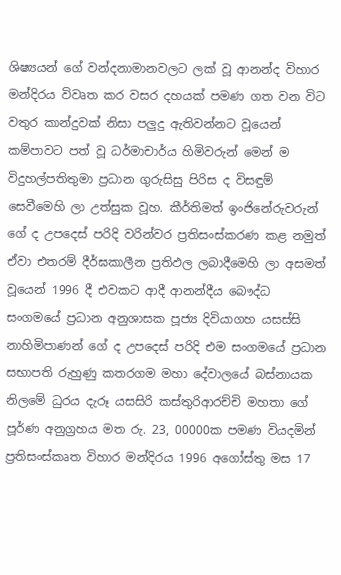ශිෂ්‍යයන් ගේ වන්දනාමානවලට ලක් වූ ආනන්ද විහාර මන්දිරය විවෘත කර වසර දහයක් පමණ ගත වන විට වතුර කාන්දුවක් නිසා පලුදු ඇතිවන්නට වූයෙන් කම්පාවට පත් වූ ධර්මාචාර්ය හිමිවරුන් මෙන් ම විදුහල්පතිතුමා ප්‍රධාන ගුරුසිසු පිරිස ද විසඳුම් සෙවීමෙහි ලා උත්සුක වූහ. කීර්තිමත් ඉංජිනේරුවරුන් ගේ ද උපදෙස් පරිදි වරින්වර ප්‍රතිසංස්කරණ කළ නමුත් ඒවා එතරම් දීර්ඝකාලීන ප්‍රතිඵල ලබාදීමෙහි ලා අසමත් වූයෙන් 1996 දී එවකට ආදී ආනන්දීය බෞද්ධ සංගමයේ ප්‍රධාන අනුශාසක පූජ්‍ය දිවියාගහ යසස්සි නාහිමිපාණන් ගේ ද උපදෙස් පරිදි එම සංගමයේ ප්‍රධාන සභාපති රුහුණු කතරගම මහා දේවාලයේ බස්නායක නිලමේ ධුරය දැරූ යසසිරි කස්තුරිආරච්චි මහතා ගේ පූර්ණ අනුග්‍රහය මත රු. 23, 00000ක පමණ වියදමින් ප්‍රතිසංස්කෘත විහාර මන්දිරය 1996 අගෝස්තු මස 17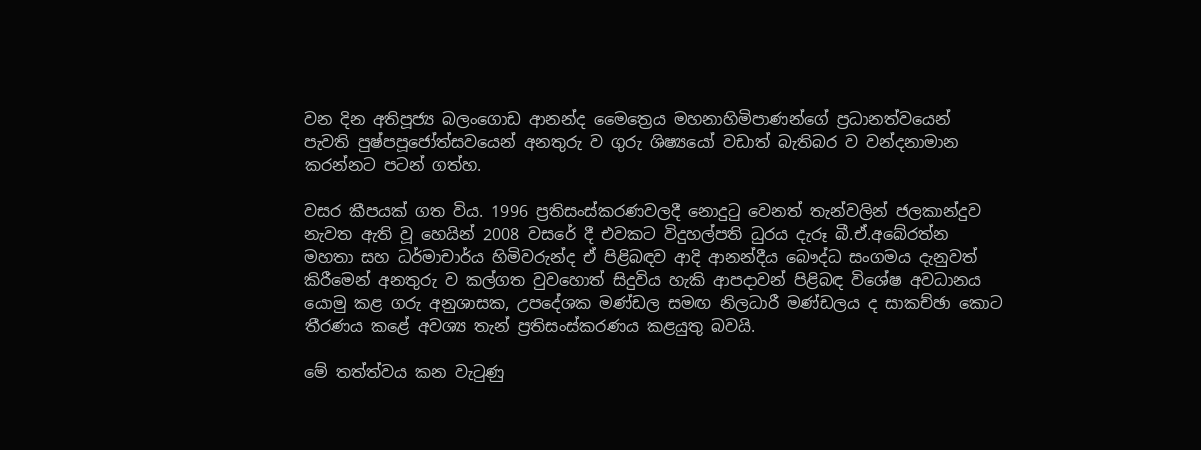වන දින අතිපූජ්‍ය බලංගොඩ ආනන්ද මෛත්‍රෙය මහනාහිමිපාණන්ගේ ප්‍රධානත්වයෙන් පැවති පුෂ්පපූජෝත්සවයෙන් අනතුරු ව ගුරු ශිෂ්‍යයෝ වඩාත් බැතිබර ව වන්දනාමාන කරන්නට පටන් ගත්හ.

වසර කීපයක් ගත විය. 1996 ප්‍රතිසංස්කරණවලදී නොදුටු වෙනත් තැන්වලින් ජලකාන්දුව නැවත ඇති වූ හෙයින් 2008 වසරේ දී එවකට විදුහල්පති ධුරය දැරූ බී.ඒ.අබේරත්න මහතා සහ ධර්මාචාර්ය හිමිවරුන්ද ඒ පිළිබඳව ආදි ආනන්දීය බෞද්ධ සංගමය දැනුවත් කිරීමෙන් අනතුරු ව කල්ගත වුවහොත් සිදුවිය හැකි ආපදාවන් පිළිබඳ විශේෂ අවධානය යොමු කළ ගරු අනුශාසක, උපදේශක මණ්ඩල සමඟ නිලධාරී මණ්ඩලය ද සාකච්ඡා කොට තීරණය කළේ අවශ්‍ය තැන් ප්‍රතිසංස්කරණය කළයුතු බවයි.

මේ තත්ත්වය කන වැටුණු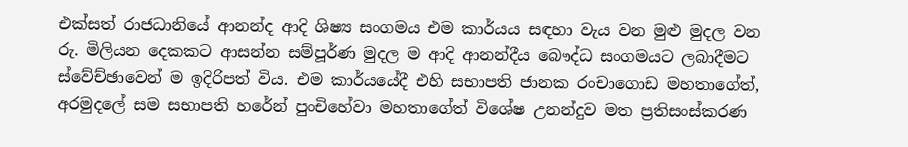එක්සත් රාජධානියේ ආනන්ද ආදි ශිෂ්‍ය සංගමය එම කාර්යය සඳහා වැය වන මුළු මුදල වන රු. මිලියන දෙකකට ආසන්න සම්පූර්ණ මුදල ම ආදි ආනන්දීය බෞද්ධ සංගමයට ලබාදීමට ස්වේච්ඡාවෙන් ම ඉදිරිපත් විය. එම කාර්යයේදී එහි සභාපති ජානක රංචාගොඩ මහතාගේත්, අරමුදලේ සම සභාපති හරේන් පුංචිහේවා මහතාගේත් විශේෂ උනන්දුව මත ප්‍රතිසංස්කරණ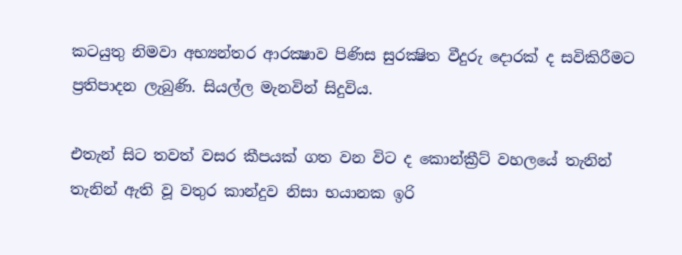කටයුතු නිමවා අභ්‍යන්තර ආරක්‍ෂාව පිණිස සුරක්‍ෂිත වීදුරු දොරක් ද සවිකිරීමට ප්‍රතිපාදන ලැබුණි. සියල්ල මැනවින් සිදුවිය.

එතැන් සිට තවත් වසර කීපයක් ගත වන විට ද කොන්ක්‍රීට් වහලයේ තැනින් තැනින් ඇති වූ වතුර කාන්දුව නිසා භයානක ඉරි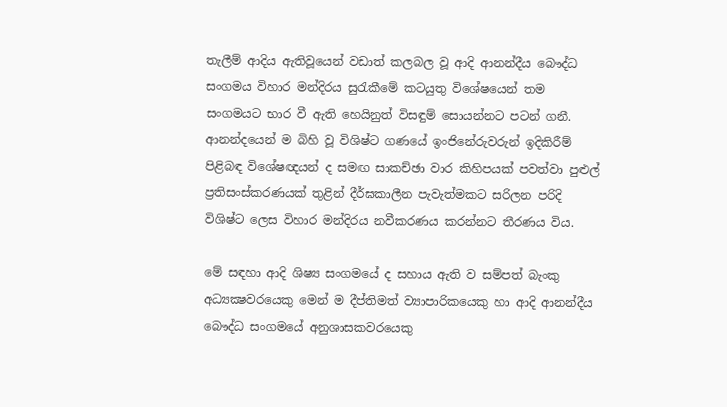තැලීම් ආදිය ඇතිවූයෙන් වඩාත් කලබල වූ ආදි ආනන්දීය බෞද්ධ සංගමය විහාර මන්දිරය සුරැකීමේ කටයුතු විශේෂයෙන් තම සංගමයට භාර වී ඇති හෙයිනුත් විසඳුම් සොයන්නට පටන් ගනී. ආනන්දයෙන් ම බිහි වූ විශිෂ්ට ගණයේ ඉංජිනේරුවරුන් ඉදිකිරීම් පිළිබඳ විශේෂඥයන් ද සමඟ සාකච්ඡා වාර කිහිපයක් පවත්වා පුළුල් ප්‍රතිසංස්කරණයක් තුළින් දීර්ඝකාලීන පැවැත්මකට සරිලන පරිදි විශිෂ්ට ලෙස විහාර මන්දිරය නවීකරණය කරන්නට තීරණය විය.

මේ සඳහා ආදි ශිෂ්‍ය සංගමයේ ද සහාය ඇති ව සම්පත් බැංකු අධ්‍යක්‍ෂවරයෙකු මෙන් ම දීප්තිමත් ව්‍යාපාරිකයෙකු හා ආදි ආනන්දීය බෞද්ධ සංගමයේ අනුශාසකවරයෙකු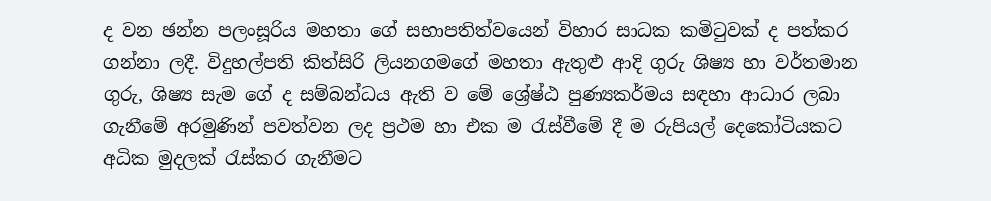ද වන ඡන්න පලංසූරිය මහතා ගේ සභාපතිත්වයෙන් විහාර සාධක කමිටුවක් ද පත්කර ගන්නා ලදී. විදුහල්පති කිත්සිරි ලියනගමගේ මහතා ඇතුළු ආදි ගුරු ශිෂ්‍ය හා වර්තමාන ගුරු, ශිෂ්‍ය සැම ගේ ද සම්බන්ධය ඇති ව මේ ශ්‍රේෂ්ඨ පුණ්‍යකර්මය සඳහා ආධාර ලබා ගැනීමේ අරමුණින් පවත්වන ලද ප්‍රථම හා එක ම රැස්වීමේ දී ම රුපියල් දෙකෝටියකට අධික මුදලක් රැස්කර ගැනීමට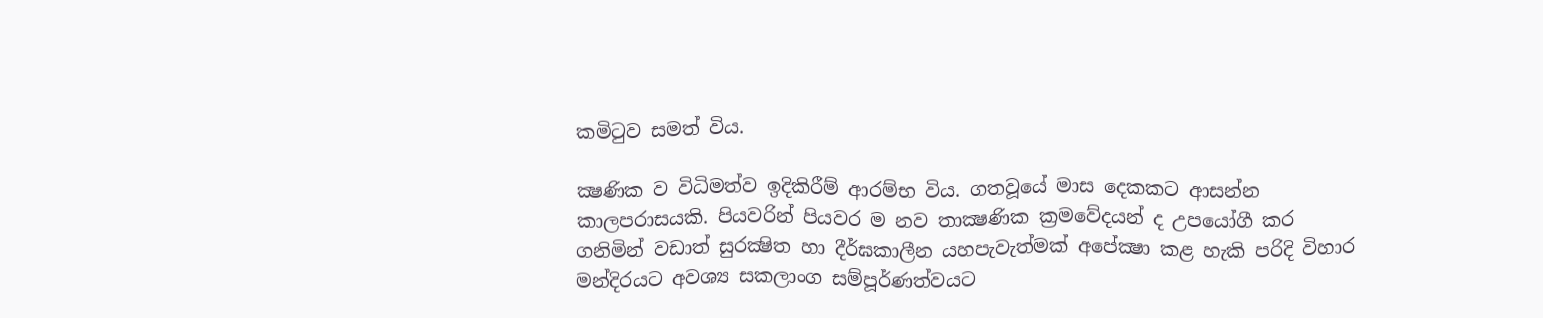කමිටුව සමත් විය.

ක්‍ෂණික ව විධිමත්ව ඉදිකිරීම් ආරම්භ විය. ගතවූයේ මාස දෙකකට ආසන්න කාලපරාසයකි. පියවරින් පියවර ම නව තාක්‍ෂණික ක්‍රමවේදයන් ද උපයෝගී කර ගනිමින් වඩාත් සුරක්‍ෂිත හා දීර්ඝකාලීන යහපැවැත්මක් අපේක්‍ෂා කළ හැකි පරිදි විහාර මන්දිරයට අවශ්‍ය සකලාංග සම්පූර්ණත්වයට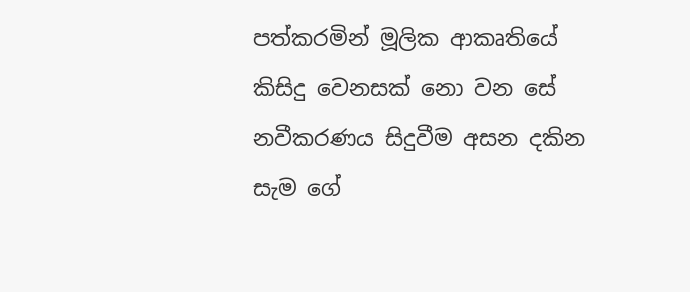පත්කරමින් මූලික ආකෘතියේ කිසිදු වෙනසක් නො වන සේ නවීකරණය සිදුවීම අසන දකින සැම ගේ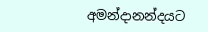අමන්දානන්දයට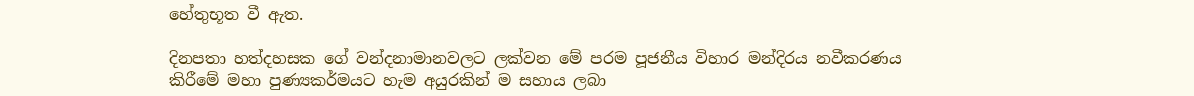හේතුභූත වී ඇත.

දිනපතා හත්දහසක ගේ වන්දනාමානවලට ලක්වන මේ පරම පූජනීය විහාර මන්දිරය නවීකරණය කිරීමේ මහා පුණ්‍යකර්මයට හැම අයුරකින් ම සහාය ලබා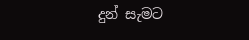දුන් සැමට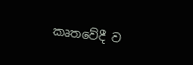කෘතවේදී ව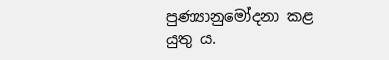පුණ්‍යානුමෝදනා කළ යුතු ය.